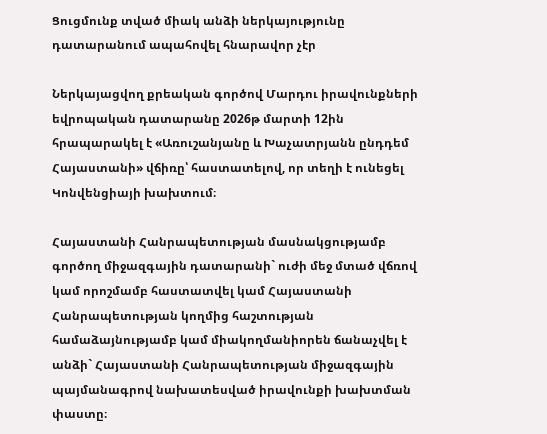Ցուցմունք տված միակ անձի ներկայությունը դատարանում ապահովել հնարավոր չէր

Ներկայացվող քրեական գործով Մարդու իրավունքների եվրոպական դատարանը 2026թ մարտի 12ին հրապարակել է «Առուշանյանը և Խաչատրյանն ընդդեմ Հայաստանի» վճիռը՝ հաստատելով, որ տեղի է ունեցել Կոնվենցիայի խախտում։

Հայաստանի Հանրապետության մասնակցությամբ գործող միջազգային դատարանի` ուժի մեջ մտած վճռով կամ որոշմամբ հաստատվել կամ Հայաստանի Հանրապետության կողմից հաշտության համաձայնությամբ կամ միակողմանիորեն ճանաչվել է անձի` Հայաստանի Հանրապետության միջազգային պայմանագրով նախատեսված իրավունքի խախտման փաստը։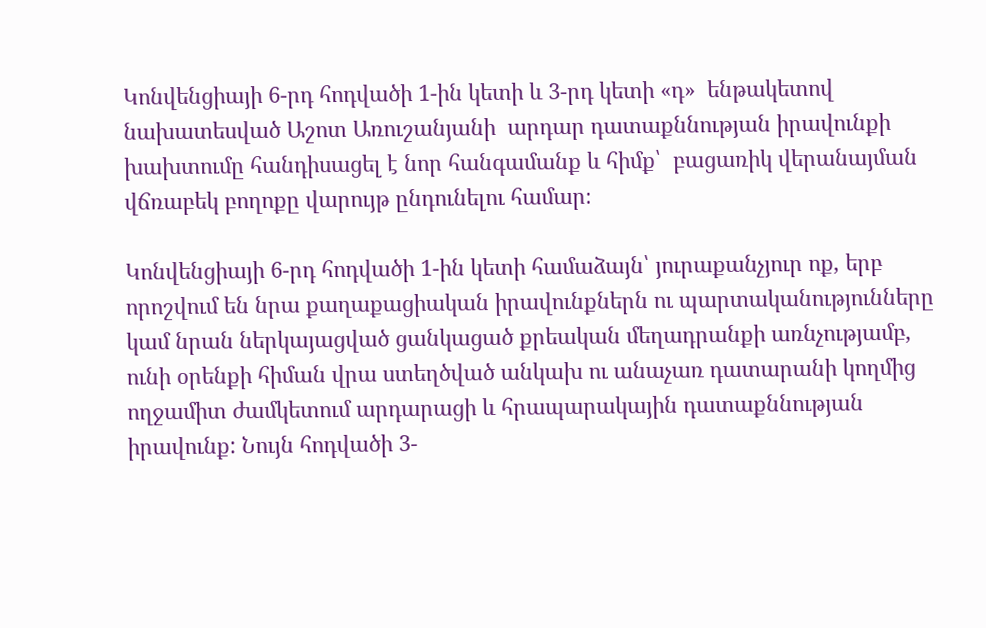Կոնվենցիայի 6-րդ հոդվածի 1-ին կետի և 3-րդ կետի «դ»  ենթակետով նախատեսված Աշոտ Առուշանյանի  արդար դատաքննության իրավունքի խախտումը հանդիսացել է նոր հանգամանք և հիմք՝  բացառիկ վերանայման վճռաբեկ բողոքը վարույթ ընդունելու համար։

Կոնվենցիայի 6-րդ հոդվածի 1-ին կետի համաձայն՝ յուրաքանչյուր ոք, երբ որոշվում են նրա քաղաքացիական իրավունքներն ու պարտականությունները կամ նրան ներկայացված ցանկացած քրեական մեղադրանքի առնչությամբ, ունի օրենքի հիման վրա ստեղծված անկախ ու անաչառ դատարանի կողմից ողջամիտ ժամկետում արդարացի և հրապարակային դատաքննության իրավունք: Նույն հոդվածի 3-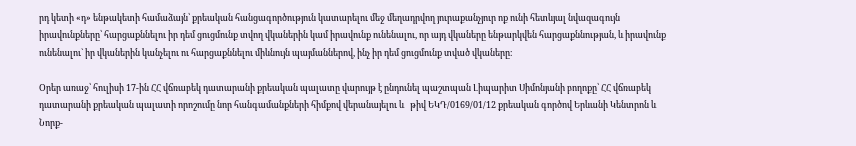րդ կետի «դ» ենթակետի համաձայն՝ քրեական հանցագործություն կատարելու մեջ մեղադրվող յուրաքանչյուր ոք ունի հետևյալ նվազագույն իրավունքները՝ հարցաքննելու իր դեմ ցուցմունք տվող վկաներին կամ իրավունք ունենալու, որ այդ վկաները ենթարկվեն հարցաքննության, և իրավունք ունենալու` իր վկաներին կանչելու ու հարցաքննելու միևնույն պայմաններով, ինչ իր դեմ ցուցմունք տված վկաները։

Օրեր առաջ՝ հուլիսի 17-ին ՀՀ վճռաբեկ դատարանի քրեական պալատը վարույթ է ընդունել պաշտպան Լիպարիտ Սիմոնյանի բողոքը՝ ՀՀ վճռաբեկ դատարանի քրեական պալատի որոշումը նոր հանգամանքների հիմքով վերանայելու և   թիվ ԵԿԴ/0169/01/12 քրեական գործով Երևանի Կենտրոն և Նորք-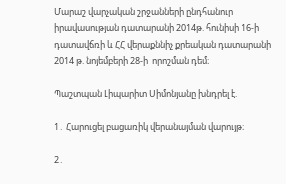Մարաշ վարչական շրջանների ընդհանուր իրավասության դատարանի 2014թ. հունիսի 16-ի դատավճռի և ՀՀ վերաքննիչ քրեական դատարանի 2014 թ. նոյեմբերի 28-ի  որոշման դեմ։

Պաշտպան Լիպարիտ Սիմոնյանը խնդրել է.

1․ Հարուցել բացառիկ վերանայման վարույթ։

2․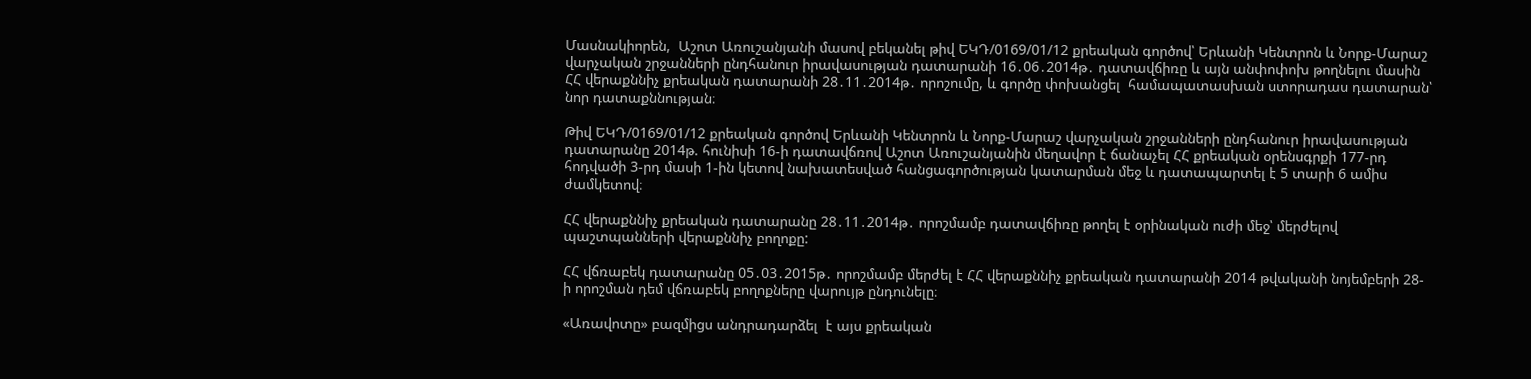Մասնակիորեն,  Աշոտ Առուշանյանի մասով բեկանել թիվ ԵԿԴ/0169/01/12 քրեական գործով՝ Երևանի Կենտրոն և Նորք-Մարաշ վարչական շրջանների ընդհանուր իրավասության դատարանի 16․06․2014թ․ դատավճիռը և այն անփոփոխ թողնելու մասին ՀՀ վերաքննիչ քրեական դատարանի 28․11․2014թ․ որոշումը, և գործը փոխանցել  համապատասխան ստորադաս դատարան՝ նոր դատաքննության։

Թիվ ԵԿԴ/0169/01/12 քրեական գործով Երևանի Կենտրոն և Նորք-Մարաշ վարչական շրջանների ընդհանուր իրավասության դատարանը 2014թ. հունիսի 16-ի դատավճռով Աշոտ Առուշանյանին մեղավոր է ճանաչել ՀՀ քրեական օրենսգրքի 177-րդ հոդվածի 3-րդ մասի 1-ին կետով նախատեսված հանցագործության կատարման մեջ և դատապարտել է 5 տարի 6 ամիս ժամկետով։

ՀՀ վերաքննիչ քրեական դատարանը 28․11․2014թ․ որոշմամբ դատավճիռը թողել է օրինական ուժի մեջ՝ մերժելով պաշտպանների վերաքննիչ բողոքը:

ՀՀ վճռաբեկ դատարանը 05․03․2015թ․ որոշմամբ մերժել է ՀՀ վերաքննիչ քրեական դատարանի 2014 թվականի նոյեմբերի 28-ի որոշման դեմ վճռաբեկ բողոքները վարույթ ընդունելը։

«Առավոտը» բազմիցս անդրադարձել  է այս քրեական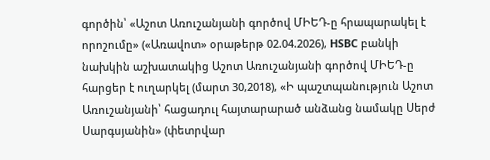գործին՝ «Աշոտ Առուշանյանի գործով ՄԻԵԴ-ը հրապարակել է որոշումը» («Առավոտ» օրաթերթ 02.04.2026), HSBC բանկի նախկին աշխատակից Աշոտ Առուշանյանի գործով ՄԻԵԴ-ը հարցեր է ուղարկել (մարտ 30,2018), «Ի պաշտպանություն Աշոտ Առուշանյանի՝ հացադուլ հայտարարած անձանց նամակը Սերժ Սարգսյանին» (փետրվար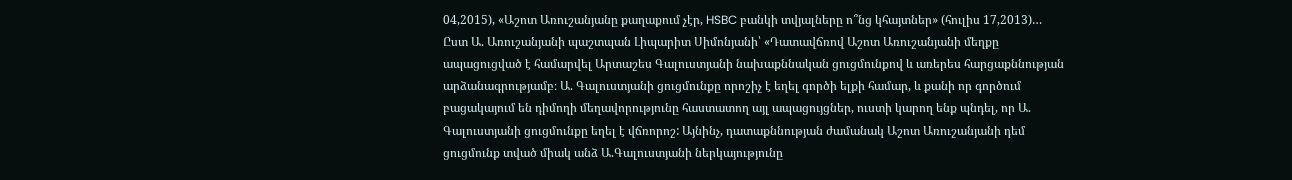04,2015), «Աշոտ Առուշանյանը քաղաքում չէր, HSBC բանկի տվյալները ո՞նց կհայտներ» (հուլիս 17,2013)…
Ըստ Ա. Առուշանյանի պաշտպան Լիպարիտ Սիմոնյանի՝ «Դատավճռով Աշոտ Առուշանյանի մեղքը ապացուցված է համարվել Արտաշես Գալուստյանի նախաքննական ցուցմունքով և առերես հարցաքննության արձանագրությամբ։ Ա. Գալուստյանի ցուցմունքը որոշիչ է եղել գործի ելքի համար, և քանի որ գործում բացակայում են դիմողի մեղավորությունը հաստատող այլ ապացույցներ, ուստի կարող ենք պնդել, որ Ա. Գալուստյանի ցուցմունքը եղել է վճռորոշ: Այնինչ, դատաքննության ժամանակ Աշոտ Առուշանյանի դեմ ցուցմունք տված միակ անձ Ա.Գալուստյանի ներկայությունը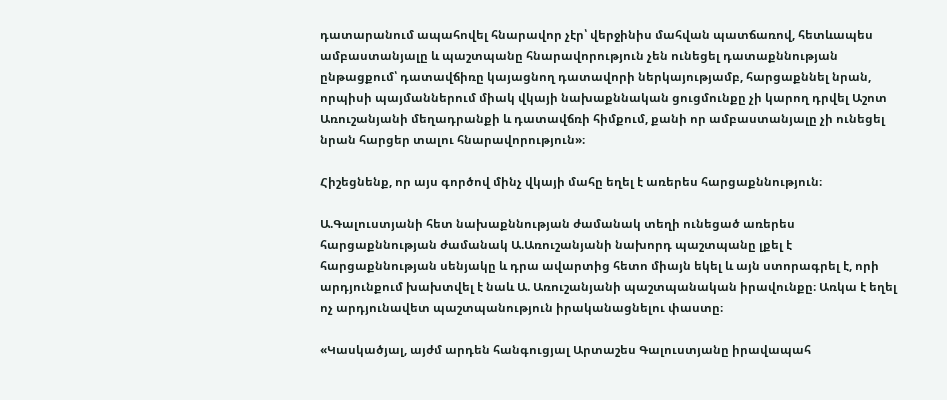դատարանում ապահովել հնարավոր չէր՝ վերջինիս մահվան պատճառով, հետևապես ամբաստանյալը և պաշտպանը հնարավորություն չեն ունեցել դատաքննության ընթացքում՝ դատավճիռը կայացնող դատավորի ներկայությամբ, հարցաքննել նրան, որպիսի պայմաններում միակ վկայի նախաքննական ցուցմունքը չի կարող դրվել Աշոտ Առուշանյանի մեղադրանքի և դատավճռի հիմքում, քանի որ ամբաստանյալը չի ունեցել նրան հարցեր տալու հնարավորություն»։

Հիշեցնենք, որ այս գործով մինչ վկայի մահը եղել է առերես հարցաքննություն։

Ա.Գալուստյանի հետ նախաքննության ժամանակ տեղի ունեցած առերես հարցաքննության ժամանակ Ա.Առուշանյանի նախորդ պաշտպանը լքել է հարցաքննության սենյակը և դրա ավարտից հետո միայն եկել և այն ստորագրել է, որի արդյունքում խախտվել է նաև Ա. Առուշանյանի պաշտպանական իրավունքը։ Առկա է եղել  ոչ արդյունավետ պաշտպանություն իրականացնելու փաստը։

«Կասկածյալ, այժմ արդեն հանգուցյալ Արտաշես Գալուստյանը իրավապահ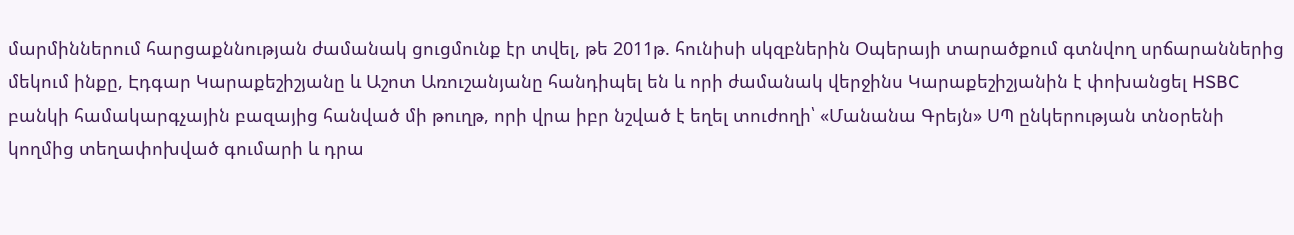մարմիններում հարցաքննության ժամանակ ցուցմունք էր տվել, թե 2011թ. հունիսի սկզբներին Օպերայի տարածքում գտնվող սրճարաններից մեկում ինքը, Էդգար Կարաքեշիշյանը և Աշոտ Առուշանյանը հանդիպել են և որի ժամանակ վերջինս Կարաքեշիշյանին է փոխանցել HSBC բանկի համակարգչային բազայից հանված մի թուղթ, որի վրա իբր նշված է եղել տուժողի՝ «Մանանա Գրեյն» ՍՊ ընկերության տնօրենի կողմից տեղափոխված գումարի և դրա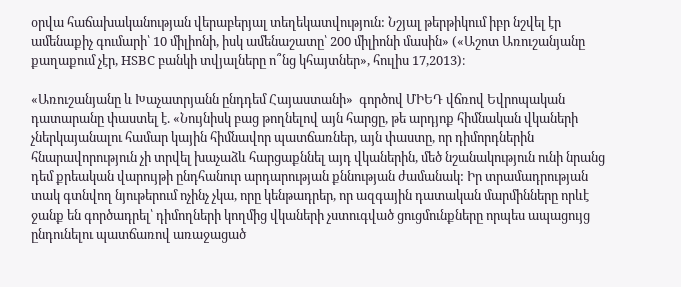օրվա հաճախականության վերաբերյալ տեղեկատվություն: Նշյալ թերթիկում իբր նշվել էր ամենաքիչ գումարի՝ 10 միլիոնի, իսկ ամենաշատը՝ 200 միլիոնի մասին» («Աշոտ Առուշանյանը քաղաքում չէր, HSBC բանկի տվյալները ո՞նց կհայտներ», հուլիս 17,2013)։

«Առուշանյանը և Խաչատրյանն ընդդեմ Հայաստանի»  գործով ՄԻԵԴ վճռով Եվրոպական դատարանը փաստել է. «Նույնիսկ բաց թողնելով այն հարցը, թե արդյոք հիմնական վկաների չներկայանալու համար կային հիմնավոր պատճառներ, այն փաստը, որ դիմորդներին հնարավորություն չի տրվել խաչաձև հարցաքննել այդ վկաներին, մեծ նշանակություն ունի նրանց դեմ քրեական վարույթի ընդհանուր արդարության քննության ժամանակ: Իր տրամադրության տակ գտնվող նյութերում ոչինչ չկա, որը կենթադրեր, որ ազգային դատական մարմինները որևէ ջանք են գործադրել՝ դիմողների կողմից վկաների չստուգված ցուցմունքները որպես ապացույց ընդունելու պատճառով առաջացած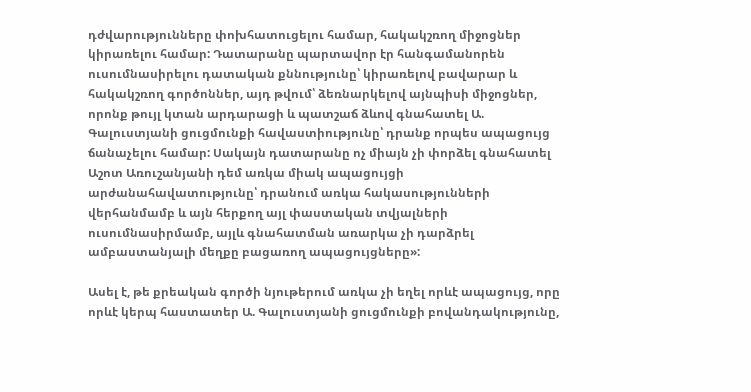դժվարությունները փոխհատուցելու համար, հակակշռող միջոցներ կիրառելու համար: Դատարանը պարտավոր էր հանգամանորեն ուսումնասիրելու դատական քննությունը՝ կիրառելով բավարար և հակակշռող գործոններ, այդ թվում՝ ձեռնարկելով այնպիսի միջոցներ, որոնք թույլ կտան արդարացի և պատշաճ ձևով գնահատել Ա. Գալուստյանի ցուցմունքի հավաստիությունը՝ դրանք որպես ապացույց ճանաչելու համար: Սակայն դատարանը ոչ միայն չի փորձել գնահատել Աշոտ Առուշանյանի դեմ առկա միակ ապացույցի արժանահավատությունը՝ դրանում առկա հակասությունների վերհանմամբ և այն հերքող այլ փաստական տվյալների ուսումնասիրմամբ, այլև գնահատման առարկա չի դարձրել ամբաստանյալի մեղքը բացառող ապացույցները»:

Ասել է, թե քրեական գործի նյութերում առկա չի եղել որևէ ապացույց, որը որևէ կերպ հաստատեր Ա. Գալուստյանի ցուցմունքի բովանդակությունը,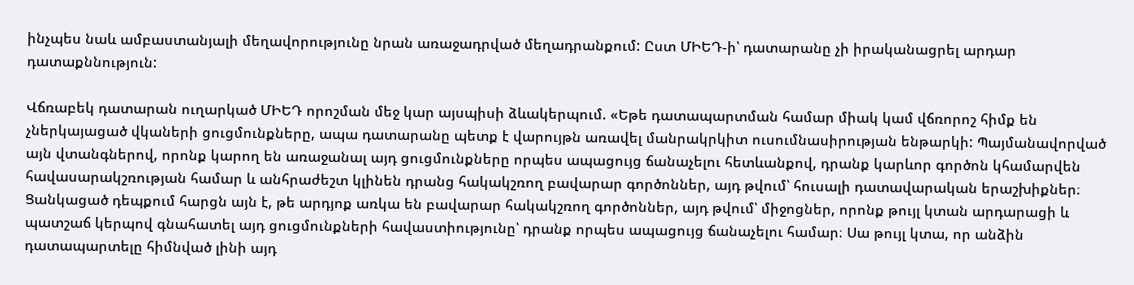ինչպես նաև ամբաստանյալի մեղավորությունը նրան առաջադրված մեղադրանքում: Ըստ ՄԻԵԴ-ի՝ դատարանը չի իրականացրել արդար դատաքննություն:

Վճռաբեկ դատարան ուղարկած ՄԻԵԴ որոշման մեջ կար այսպիսի ձևակերպում. «Եթե դատապարտման համար միակ կամ վճռորոշ հիմք են չներկայացած վկաների ցուցմունքները, ապա դատարանը պետք է վարույթն առավել մանրակրկիտ ուսումնասիրության ենթարկի: Պայմանավորված այն վտանգներով, որոնք կարող են առաջանալ այդ ցուցմունքները որպես ապացույց ճանաչելու հետևանքով, դրանք կարևոր գործոն կհամարվեն հավասարակշռության համար և անհրաժեշտ կլինեն դրանց հակակշռող բավարար գործոններ, այդ թվում՝ հուսալի դատավարական երաշխիքներ։ Ցանկացած դեպքում հարցն այն է, թե արդյոք առկա են բավարար հակակշռող գործոններ, այդ թվում՝ միջոցներ, որոնք թույլ կտան արդարացի և պատշաճ կերպով գնահատել այդ ցուցմունքների հավաստիությունը՝ դրանք որպես ապացույց ճանաչելու համար։ Սա թույլ կտա, որ անձին դատապարտելը հիմնված լինի այդ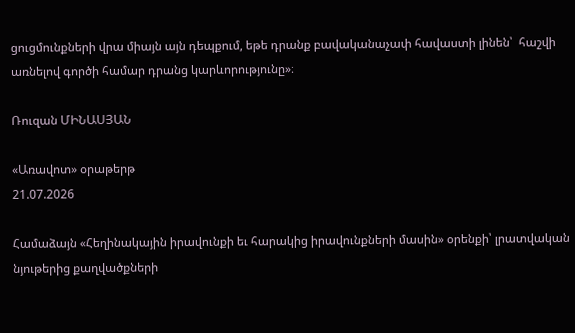ցուցմունքների վրա միայն այն դեպքում, եթե դրանք բավականաչափ հավաստի լինեն՝  հաշվի առնելով գործի համար դրանց կարևորությունը»։

Ռուզան ՄԻՆԱՍՅԱՆ

«Առավոտ» օրաթերթ
21.07.2026

Համաձայն «Հեղինակային իրավունքի եւ հարակից իրավունքների մասին» օրենքի՝ լրատվական նյութերից քաղվածքների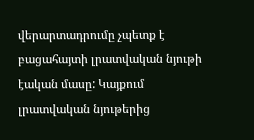վերարտադրումը չպետք է բացահայտի լրատվական նյութի էական մասը: Կայքում լրատվական նյութերից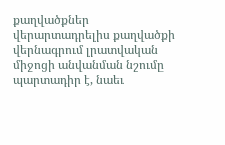քաղվածքներ վերարտադրելիս քաղվածքի վերնագրում լրատվական միջոցի անվանման նշումը պարտադիր է, նաեւ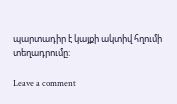պարտադիր է կայքի ակտիվ հղումի տեղադրումը:

Leave a comment